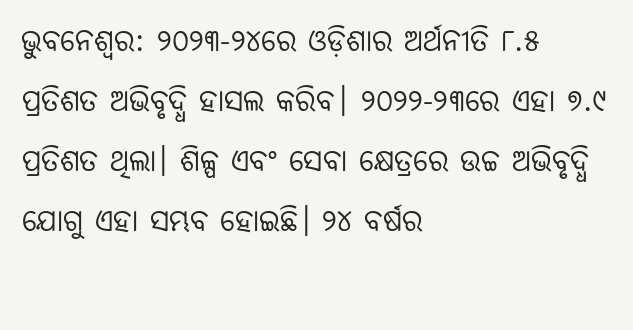ଭୁବନେଶ୍ବର: ୨୦୨୩-୨୪ରେ ଓଡ଼ିଶାର ଅର୍ଥନୀତି ୮.୫ ପ୍ରତିଶତ ଅଭିବୃଦ୍ଧି ହାସଲ କରିବ। ୨୦୨୨-୨୩ରେ ଏହା ୭.୯ ପ୍ରତିଶତ ଥିଲା। ଶିଳ୍ପ ଏବଂ ସେବା କ୍ଷେତ୍ରରେ ଉଚ୍ଚ ଅଭିବୃଦ୍ଧି ଯୋଗୁ ଏହା ସମ୍ଭବ ହୋଇଛି। ୨୪ ବର୍ଷର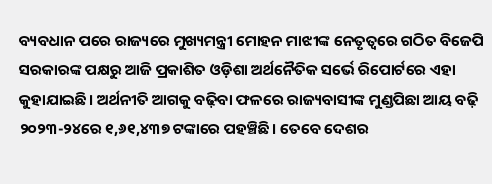ବ୍ୟବଧାନ ପରେ ରାଜ୍ୟରେ ମୁଖ୍ୟମନ୍ତ୍ରୀ ମୋହନ ମାଝୀଙ୍କ ନେତୃତ୍ବରେ ଗଠିତ ବିଜେପି ସରକାରଙ୍କ ପକ୍ଷରୁ ଆଜି ପ୍ରକାଶିତ ଓଡ଼ିଶା ଅର୍ଥନୈତିକ ସର୍ଭେ ରିପୋର୍ଟରେ ଏହା କୁହାଯାଇଛି। ଅର୍ଥନୀତି ଆଗକୁ ବଢ଼ିବା ଫଳରେ ରାଜ୍ୟବାସୀଙ୍କ ମୁଣ୍ଡପିଛା ଆୟ ବଢ଼ି ୨୦୨୩-୨୪ରେ ୧,୬୧,୪୩୭ ଟଙ୍କାରେ ପହଞ୍ଚିଛି। ତେବେ ଦେଶର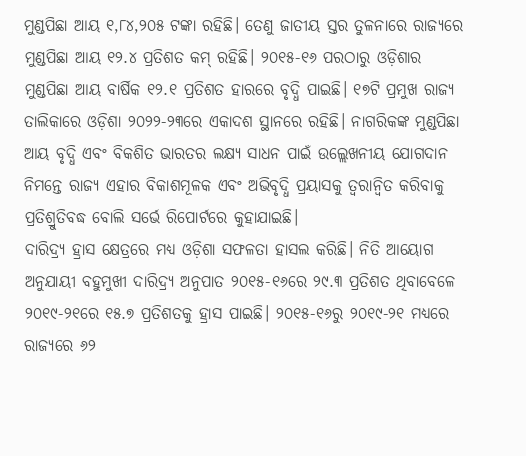ମୁଣ୍ଡପିଛା ଆୟ ୧,୮୪,୨୦୫ ଟଙ୍କା ରହିଛି। ତେଣୁ ଜାତୀୟ ସ୍ତର ତୁଳନାରେ ରାଜ୍ୟରେ ମୁଣ୍ଡପିଛା ଆୟ ୧୨.୪ ପ୍ରତିଶତ କମ୍ ରହିଛି। ୨୦୧୫-୧୬ ପରଠାରୁ ଓଡ଼ିଶାର ମୁଣ୍ଡପିଛା ଆୟ ବାର୍ଷିକ ୧୨.୧ ପ୍ରତିଶତ ହାରରେ ବୃଦ୍ଧି ପାଇଛି। ୧୭ଟି ପ୍ରମୁଖ ରାଜ୍ୟ ତାଲିକାରେ ଓଡ଼ିଶା ୨୦୨୨-୨୩ରେ ଏକାଦଶ ସ୍ଥାନରେ ରହିଛି। ନାଗରିକଙ୍କ ମୁଣ୍ଡପିଛା ଆୟ ବୃଦ୍ଧି ଏବଂ ବିକଶିତ ଭାରତର ଲକ୍ଷ୍ୟ ସାଧନ ପାଇଁ ଉଲ୍ଲେଖନୀୟ ଯୋଗଦାନ ନିମନ୍ତେ ରାଜ୍ୟ ଏହାର ବିକାଶମୂଳକ ଏବଂ ଅଭିବୃଦ୍ଧି ପ୍ରୟାସକୁ ତ୍ବରାନ୍ବିତ କରିବାକୁ ପ୍ରତିଶ୍ରୁତିବଦ୍ଧ ବୋଲି ସର୍ଭେ ରିପୋର୍ଟରେ କୁହାଯାଇଛି।
ଦାରିଦ୍ର୍ୟ ହ୍ରାସ କ୍ଷେତ୍ରରେ ମଧ୍ୟ ଓଡ଼ିଶା ସଫଳତା ହାସଲ କରିଛି। ନିତି ଆୟୋଗ ଅନୁଯାୟୀ ବହୁମୁଖୀ ଦାରିଦ୍ର୍ୟ ଅନୁପାତ ୨୦୧୫-୧୬ରେ ୨୯.୩ ପ୍ରତିଶତ ଥିବାବେଳେ ୨୦୧୯-୨୧ରେ ୧୫.୭ ପ୍ରତିଶତକୁ ହ୍ରାସ ପାଇଛି। ୨୦୧୫-୧୬ରୁ ୨୦୧୯-୨୧ ମଧ୍ୟରେ ରାଜ୍ୟରେ ୬୨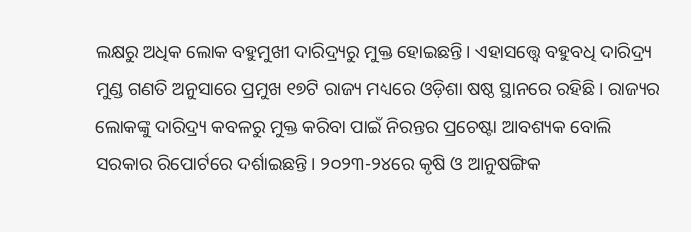ଲକ୍ଷରୁ ଅଧିକ ଲୋକ ବହୁମୁଖୀ ଦାରିଦ୍ର୍ୟରୁ ମୁକ୍ତ ହୋଇଛନ୍ତି। ଏହାସତ୍ତ୍ବେ ବହୁବଧି ଦାରିଦ୍ର୍ୟ ମୁଣ୍ଡ ଗଣତି ଅନୁସାରେ ପ୍ରମୁଖ ୧୭ଟି ରାଜ୍ୟ ମଧ୍ୟରେ ଓଡ଼ିଶା ଷଷ୍ଠ ସ୍ଥାନରେ ରହିଛି। ରାଜ୍ୟର ଲୋକଙ୍କୁ ଦାରିଦ୍ର୍ୟ କବଳରୁ ମୁକ୍ତ କରିବା ପାଇଁ ନିରନ୍ତର ପ୍ରଚେଷ୍ଟା ଆବଶ୍ୟକ ବୋଲି ସରକାର ରିପୋର୍ଟରେ ଦର୍ଶାଇଛନ୍ତି। ୨୦୨୩-୨୪ରେ କୃଷି ଓ ଆନୁଷଙ୍ଗିକ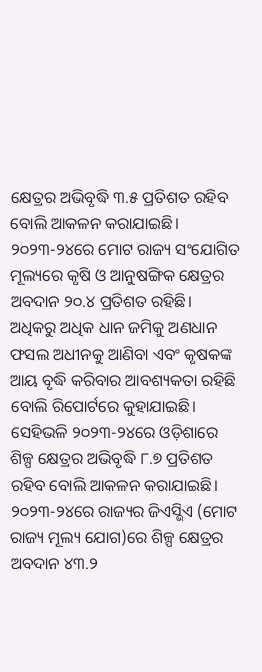କ୍ଷେତ୍ରର ଅଭିବୃଦ୍ଧି ୩.୫ ପ୍ରତିଶତ ରହିବ ବୋଲି ଆକଳନ କରାଯାଇଛି। ୨୦୨୩-୨୪ରେ ମୋଟ ରାଜ୍ୟ ସଂଯୋଗିତ ମୂଲ୍ୟରେ କୃଷି ଓ ଆନୁଷଙ୍ଗିକ କ୍ଷେତ୍ରର ଅବଦାନ ୨୦.୪ ପ୍ରତିଶତ ରହିଛି। ଅଧିକରୁ ଅଧିକ ଧାନ ଜମିକୁ ଅଣଧାନ ଫସଲ ଅଧୀନକୁ ଆଣିବା ଏବଂ କୃଷକଙ୍କ ଆୟ ବୃଦ୍ଧି କରିବାର ଆବଶ୍ୟକତା ରହିଛି ବୋଲି ରିପୋର୍ଟରେ କୁହାଯାଇଛି। ସେହିଭଳି ୨୦୨୩-୨୪ରେ ଓଡ଼ିଶାରେ ଶିଳ୍ପ କ୍ଷେତ୍ରର ଅଭିବୃଦ୍ଧି ୮.୭ ପ୍ରତିଶତ ରହିବ ବୋଲି ଆକଳନ କରାଯାଇଛି। ୨୦୨୩-୨୪ରେ ରାଜ୍ୟର ଜିଏସ୍ଭିଏ (ମୋଟ ରାଜ୍ୟ ମୂଲ୍ୟ ଯୋଗ)ରେ ଶିଳ୍ପ କ୍ଷେତ୍ରର ଅବଦାନ ୪୩.୨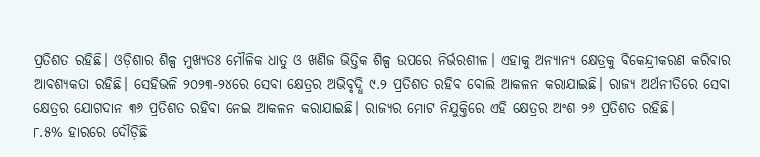ପ୍ରତିଶତ ରହିଛି। ଓଡ଼ିଶାର ଶିଳ୍ପ ମୁଖ୍ୟତଃ ମୌଳିକ ଧାତୁ ଓ ଖଣିଜ ଭିତ୍ତିକ ଶିଳ୍ପ ଉପରେ ନିର୍ଭରଶୀଳ। ଏହାକୁ ଅନ୍ୟାନ୍ୟ କ୍ଷେତ୍ରକୁ ବିକେନ୍ଦ୍ରୀକରଣ କରିବାର ଆବଶ୍ୟକତା ରହିଛି। ସେହିଭଳି ୨୦୨୩-୨୪ରେ ସେବା କ୍ଷେତ୍ରର ଅଭିବୃଦ୍ଧି ୯.୨ ପ୍ରତିଶତ ରହିବ ବୋଲି ଆକଳନ କରାଯାଇଛି। ରାଜ୍ୟ ଅର୍ଥନୀତିରେ ସେବା କ୍ଷେତ୍ରର ଯୋଗଦାନ ୩୬ ପ୍ରତିଶତ ରହିବା ନେଇ ଆକଳନ କରାଯାଇଛି। ରାଜ୍ୟର ମୋଟ ନିଯୁକ୍ତିରେ ଏହି କ୍ଷେତ୍ରର ଅଂଶ ୨୬ ପ୍ରତିଶତ ରହିଛି।
୮.୫% ହାରରେ ଦୌଡ଼ିଛି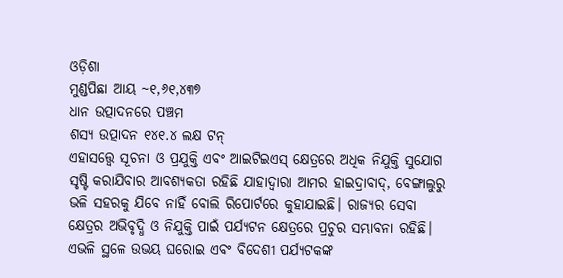ଓଡ଼ିଶା
ମୁଣ୍ଡପିଛା ଆୟ ~୧,୬୧,୪୩୭
ଧାନ ଉତ୍ପାଦନରେ ପଞ୍ଚମ
ଶସ୍ୟ ଉତ୍ପାଦନ ୧୪୧.୪ ଲକ୍ଷ ଟନ୍
ଏହାସତ୍ତ୍ବେ ସୂଚନା ଓ ପ୍ରଯୁକ୍ତି ଏବଂ ଆଇଟିଇଏସ୍ କ୍ଷେତ୍ରରେ ଅଧିକ ନିଯୁକ୍ତି ସୁଯୋଗ ସୃଷ୍ଟି କରାଯିବାର ଆବଶ୍ୟକତା ରହିଛି ଯାହାଦ୍ବାରା ଆମର ହାଇଦ୍ରାବାଦ୍, ବେଙ୍ଗାଲୁରୁ ଭଳି ସହରକୁ ଯିବେ ନାହିଁ ବୋଲି ରିପୋର୍ଟରେ କୁହାଯାଇଛି। ରାଜ୍ୟର ସେବା କ୍ଷେତ୍ରର ଅଭିବୃଦ୍ଧି ଓ ନିଯୁକ୍ତି ପାଇଁ ପର୍ଯ୍ୟଟନ କ୍ଷେତ୍ରରେ ପ୍ରଚୁର ସମ୍ଭାବନା ରହିଛି। ଏଭଳି ସ୍ଥଳେ ଉଭୟ ଘରୋଇ ଏବଂ ବିଦେଶୀ ପର୍ଯ୍ୟଟକଙ୍କ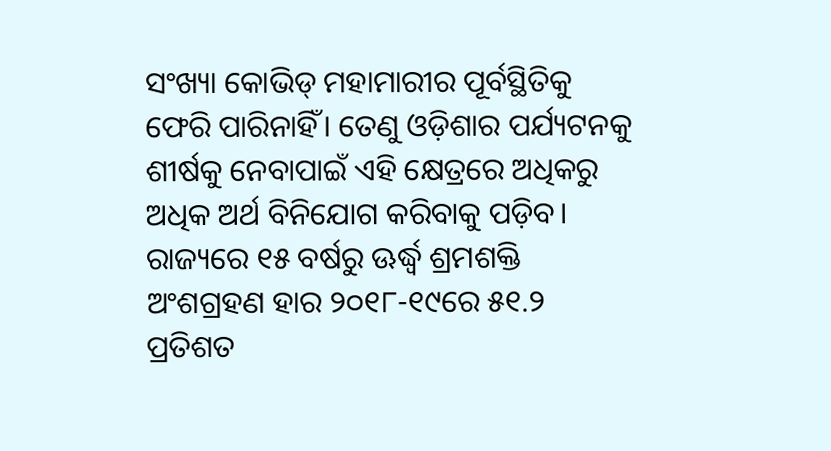ସଂଖ୍ୟା କୋଭିଡ୍ ମହାମାରୀର ପୂର୍ବସ୍ଥିତିକୁ ଫେରି ପାରିନାହିଁ। ତେଣୁ ଓଡ଼ିଶାର ପର୍ଯ୍ୟଟନକୁ ଶୀର୍ଷକୁ ନେବାପାଇଁ ଏହି କ୍ଷେତ୍ରରେ ଅଧିକରୁ ଅଧିକ ଅର୍ଥ ବିନିଯୋଗ କରିବାକୁ ପଡ଼ିବ। ରାଜ୍ୟରେ ୧୫ ବର୍ଷରୁ ଊର୍ଦ୍ଧ୍ବ ଶ୍ରମଶକ୍ତି ଅଂଶଗ୍ରହଣ ହାର ୨୦୧୮-୧୯ରେ ୫୧.୨ ପ୍ରତିଶତ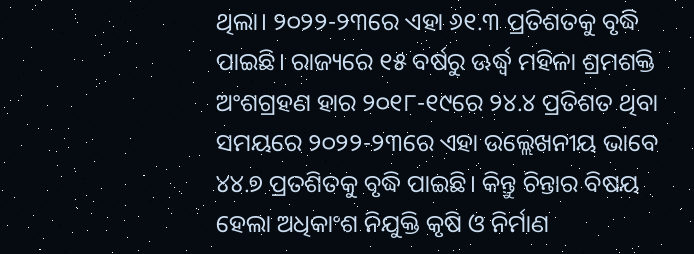ଥିଲା। ୨୦୨୨-୨୩ରେ ଏହା ୬୧.୩ ପ୍ରତିଶତକୁ ବୃଦ୍ଧି ପାଇଛି। ରାଜ୍ୟରେ ୧୫ ବର୍ଷରୁ ଊର୍ଦ୍ଧ୍ବ ମହିଳା ଶ୍ରମଶକ୍ତି ଅଂଶଗ୍ରହଣ ହାର ୨୦୧୮-୧୯ରେ ୨୪.୪ ପ୍ରତିଶତ ଥିବା ସମୟରେ ୨୦୨୨-୨୩ରେ ଏହା ଉଲ୍ଲେଖନୀୟ ଭାବେ ୪୪.୭ ପ୍ରତଶିତକୁ ବୃଦ୍ଧି ପାଇଛି। କିନ୍ତୁ ଚିନ୍ତାର ବିଷୟ ହେଲା ଅଧିକାଂଶ ନିଯୁକ୍ତି କୃଷି ଓ ନିର୍ମାଣ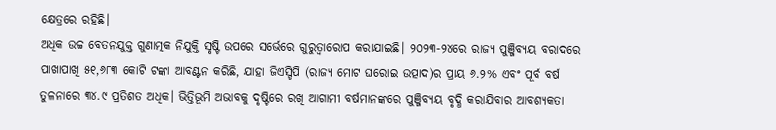କ୍ଷେତ୍ରରେ ରହିଛି।
ଅଧିକ ଉଚ୍ଚ ବେତନଯୁକ୍ତ ଗୁଣାତ୍ମକ ନିଯୁକ୍ତି ସୃଷ୍ଟି ଉପରେ ସର୍ଭେରେ ଗୁରୁତ୍ବାରୋପ କରାଯାଇଛି। ୨୦୨୩-୨୪ରେ ରାଜ୍ୟ ପୁଞ୍ଜିବ୍ୟୟ ବରାଦରେ ପାଖାପାଖି ୫୧,୬୮୩ କୋଟି ଟଙ୍କା ଆବଣ୍ଟନ କରିଛି, ଯାହା ଜିଏସ୍ଡିପି (ରାଜ୍ୟ ମୋଟ ଘରୋଇ ଉତ୍ପାଦ)ର ପ୍ରାୟ ୬.୨% ଏବଂ ପୂର୍ବ ବର୍ଷ ତୁଳନାରେ ୩୪.୯ ପ୍ରତିଶତ ଅଧିକ। ଭିତ୍ତିଭୂମି ଅଭାବକୁ ଦୃଷ୍ଟିରେ ରଖି ଆଗାମୀ ବର୍ଷମାନଙ୍କରେ ପୁଞ୍ଜିବ୍ୟୟ ବୃଦ୍ଧି କରାଯିବାର ଆବଶ୍ୟକତା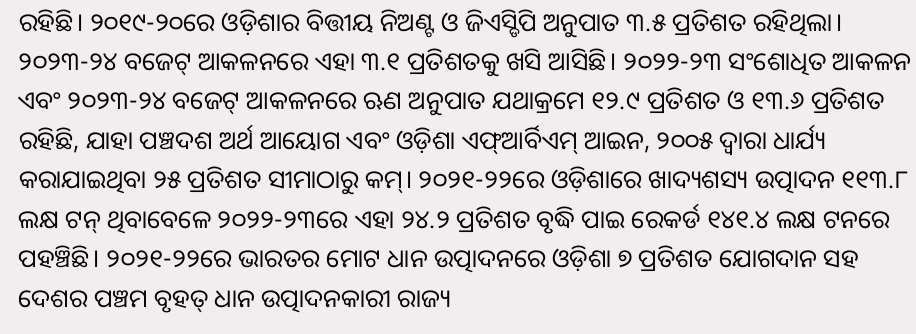ରହିଛି। ୨୦୧୯-୨୦ରେ ଓଡ଼ିଶାର ବିତ୍ତୀୟ ନିଅଣ୍ଟ ଓ ଜିଏସ୍ଡିପି ଅନୁପାତ ୩.୫ ପ୍ରତିଶତ ରହିଥିଲା। ୨୦୨୩-୨୪ ବଜେଟ୍ ଆକଳନରେ ଏହା ୩.୧ ପ୍ରତିଶତକୁ ଖସି ଆସିଛି। ୨୦୨୨-୨୩ ସଂଶୋଧିତ ଆକଳନ ଏବଂ ୨୦୨୩-୨୪ ବଜେଟ୍ ଆକଳନରେ ଋଣ ଅନୁପାତ ଯଥାକ୍ରମେ ୧୨.୯ ପ୍ରତିଶତ ଓ ୧୩.୬ ପ୍ରତିଶତ ରହିଛି, ଯାହା ପଞ୍ଚଦଶ ଅର୍ଥ ଆୟୋଗ ଏବଂ ଓଡ଼ିଶା ଏଫ୍ଆର୍ବିଏମ୍ ଆଇନ, ୨୦୦୫ ଦ୍ବାରା ଧାର୍ଯ୍ୟ କରାଯାଇଥିବା ୨୫ ପ୍ରତିଶତ ସୀମାଠାରୁ କମ୍। ୨୦୨୧-୨୨ରେ ଓଡ଼ିଶାରେ ଖାଦ୍ୟଶସ୍ୟ ଉତ୍ପାଦନ ୧୧୩.୮ ଲକ୍ଷ ଟନ୍ ଥିବାବେଳେ ୨୦୨୨-୨୩ରେ ଏହା ୨୪.୨ ପ୍ରତିଶତ ବୃଦ୍ଧି ପାଇ ରେକର୍ଡ ୧୪୧.୪ ଲକ୍ଷ ଟନରେ ପହଞ୍ଚିଛି। ୨୦୨୧-୨୨ରେ ଭାରତର ମୋଟ ଧାନ ଉତ୍ପାଦନରେ ଓଡ଼ିଶା ୭ ପ୍ରତିଶତ ଯୋଗଦାନ ସହ ଦେଶର ପଞ୍ଚମ ବୃହତ୍ ଧାନ ଉତ୍ପାଦନକାରୀ ରାଜ୍ୟ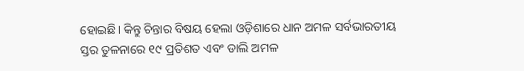ହୋଇଛି। କିନ୍ତୁ ଚିନ୍ତାର ବିଷୟ ହେଲା ଓଡ଼ିଶାରେ ଧାନ ଅମଳ ସର୍ବଭାରତୀୟ ସ୍ତର ତୁଳନାରେ ୧୯ ପ୍ରତିଶତ ଏବଂ ଡାଲି ଅମଳ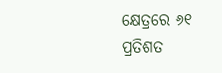କ୍ଷେତ୍ରରେ ୬୧ ପ୍ରତିଶତ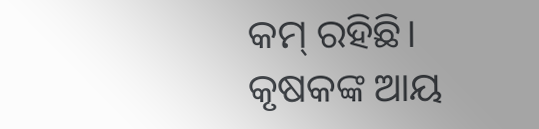କମ୍ ରହିଛି। କୃଷକଙ୍କ ଆୟ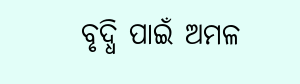ବୃଦ୍ଧି ପାଇଁ ଅମଳ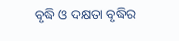ବୃଦ୍ଧି ଓ ଦକ୍ଷତା ବୃଦ୍ଧିର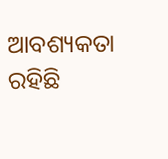ଆବଶ୍ୟକତା ରହିଛି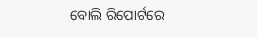ବୋଲି ରିପୋର୍ଟରେ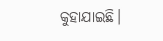କୁହାଯାଇଛି।